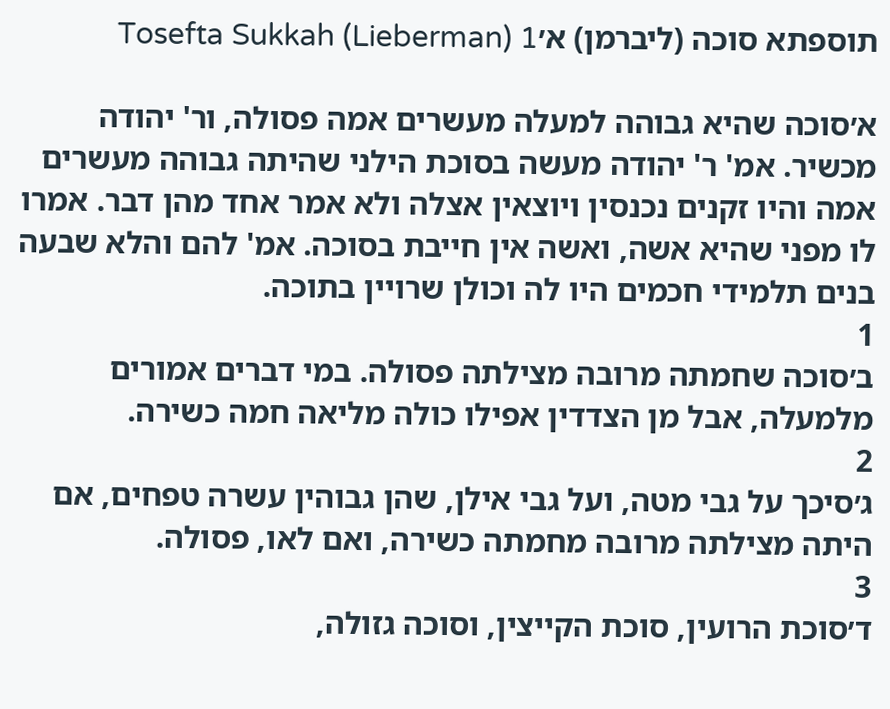תוספתא סוכה (ליברמן) א׳Tosefta Sukkah (Lieberman) 1

א׳סוכה שהיא גבוהה למעלה מעשרים אמה פסולה, ור' יהודה מכשיר. אמ' ר' יהודה מעשה בסוכת הילני שהיתה גבוהה מעשרים אמה והיו זקנים נכנסין ויוצאין אצלה ולא אמר אחד מהן דבר. אמרו לו מפני שהיא אשה, ואשה אין חייבת בסוכה. אמ' להם והלא שבעה בנים תלמידי חכמים היו לה וכולן שרויין בתוכה.
1
ב׳סוכה שחמתה מרובה מצילתה פסולה. במי דברים אמורים מלמעלה, אבל מן הצדדין אפילו כולה מליאה חמה כשירה.
2
ג׳סיכך על גבי מטה, ועל גבי אילן, שהן גבוהין עשרה טפחים, אם היתה מצילתה מרובה מחמתה כשירה, ואם לאו, פסולה.
3
ד׳סוכת הרועין, סוכת הקייצין, וסוכה גזולה,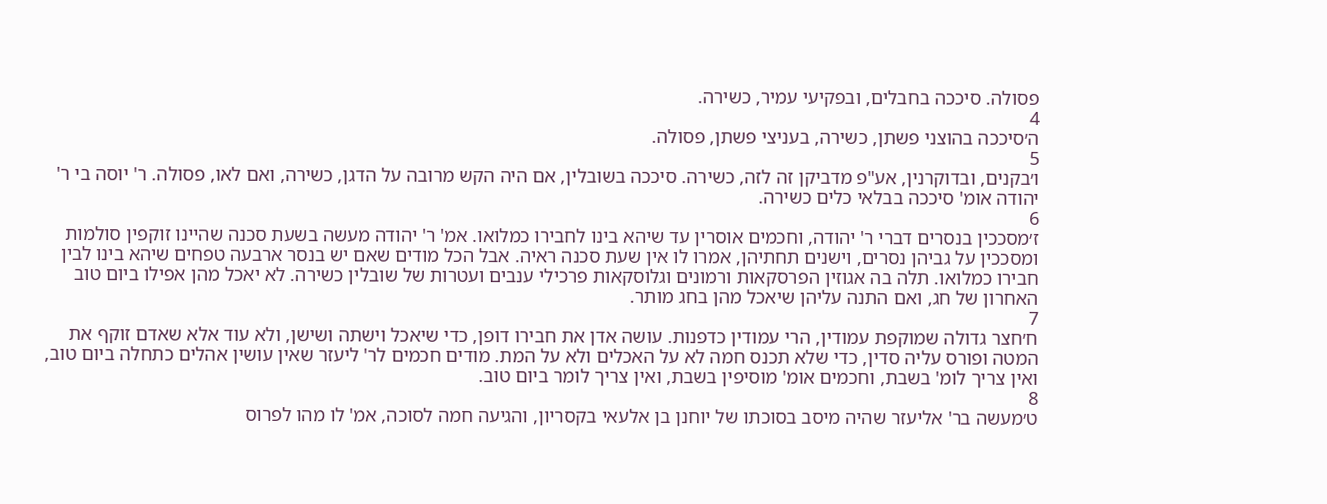פסולה. סיככה בחבלים, ובפקיעי עמיר, כשירה.
4
ה׳סיככה בהוצני פשתן, כשירה, בעניצי פשתן, פסולה.
5
ו׳בקנים, ובדוקרנין, אע"פ מדביקן זה לזה, כשירה. סיככה בשובלין, אם היה הקש מרובה על הדגן, כשירה, ואם לאו, פסולה. ר' יוסה בי ר' יהודה אומ' סיככה בבלאי כלים כשירה.
6
ז׳מסככין בנסרים דברי ר' יהודה, וחכמים אוסרין עד שיהא בינו לחבירו כמלואו. אמ' ר' יהודה מעשה בשעת סכנה שהיינו זוקפין סולמות ומסככין על גביהן נסרים, וישנים תחתיהן, אמרו לו אין שעת סכנה ראיה. אבל הכל מודים שאם יש בנסר ארבעה טפחים שיהא בינו לבין חבירו כמלואו. תלה בה אגוזין הפרסקאות ורמונים וגלוסקאות פרכילי ענבים ועטרות של שובלין כשירה. לא יאכל מהן אפילו ביום טוב האחרון של חג, ואם התנה עליהן שיאכל מהן בחג מותר.
7
ח׳חצר גדולה שמוקפת עמודין, הרי עמודין כדפנות. עושה אדן את חבירו דופן, כדי שיאכל וישתה ושישן, ולא עוד אלא שאדם זוקף את המטה ופורס עליה סדין, כדי שלא תכנס חמה לא על האכלים ולא על המת. מודים חכמים לר' ליעזר שאין עושין אהלים כתחלה ביום טוב, ואין צריך לומ' בשבת, וחכמים אומ' מוסיפין בשבת, ואין צריך לומר ביום טוב.
8
ט׳מעשה בר' אליעזר שהיה מיסב בסוכתו של יוחנן בן אלעאי בקסריון, והגיעה חמה לסוכה, אמ' לו מהו לפרוס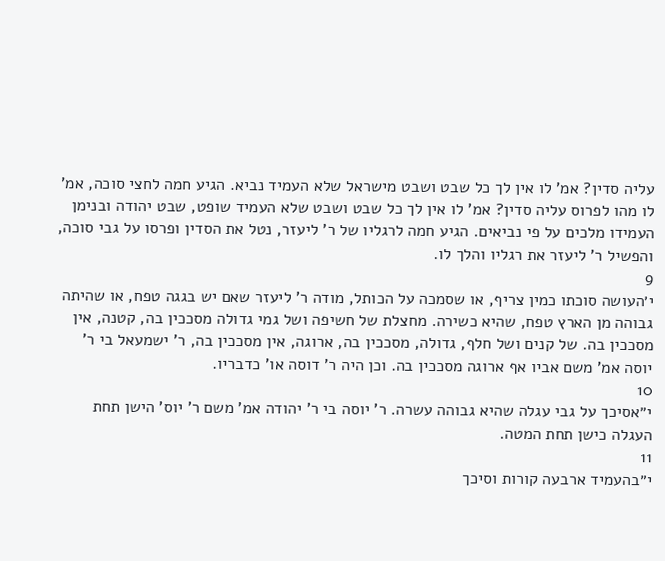עליה סדין? אמ' לו אין לך כל שבט ושבט מישראל שלא העמיד נביא. הגיע חמה לחצי סוכה, אמ' לו מהו לפרוס עליה סדין? אמ' לו אין לך כל שבט ושבט שלא העמיד שופט, שבט יהודה ובנימן העמידו מלכים על פי נביאים. הגיע חמה לרגליו של ר' ליעזר, נטל את הסדין ופרסו על גבי סוכה, והפשיל ר' ליעזר את רגליו והלך לו.
9
י׳העושה סוכתו כמין צריף, או שסמכה על הכותל, מודה ר' ליעזר שאם יש בגגה טפח, או שהיתה גבוהה מן הארץ טפח, שהיא כשירה. מחצלת של חשיפה ושל גמי גדולה מסככין בה, קטנה, אין מסככין בה. של קנים ושל חלף, גדולה, מסככין בה, ארוגה, אין מסככין בה, ר' ישמעאל בי ר' יוסה אמ' משם אביו אף ארוגה מסככין בה. וכן היה ר' דוסה או' כדבריו.
10
י״אסיכך על גבי עגלה שהיא גבוהה עשרה. ר' יוסה בי ר' יהודה אמ' משם ר' יוס' הישן תחת העגלה כישן תחת המטה.
11
י״בהעמיד ארבעה קורות וסיכך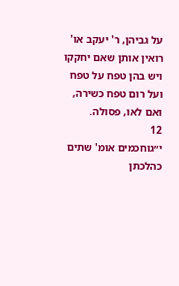על גביהן, ר' יעקב או' רואין אותן שאם יחקקו ויש בהן טפח על טפח ועל רום טפח כשירה, ואם לאו, פסולה.
12
י״גוחכמים אומ' שתים כהלכתן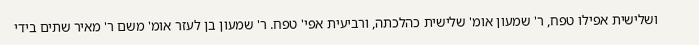ושלישית אפילו טפח, ר' שמעון אומ' שלישית כהלכתה, ורביעית אפי' טפח. ר' שמעון בן לעזר אומ' משם ר' מאיר שתים בידי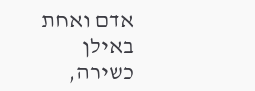אדם ואחת באילן כשירה,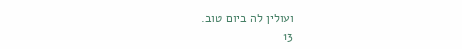ועולין לה ביום טוב.
13